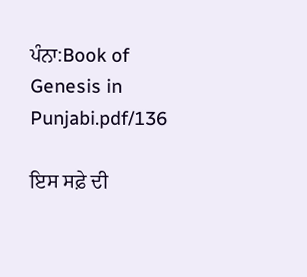ਪੰਨਾ:Book of Genesis in Punjabi.pdf/136

ਇਸ ਸਫ਼ੇ ਦੀ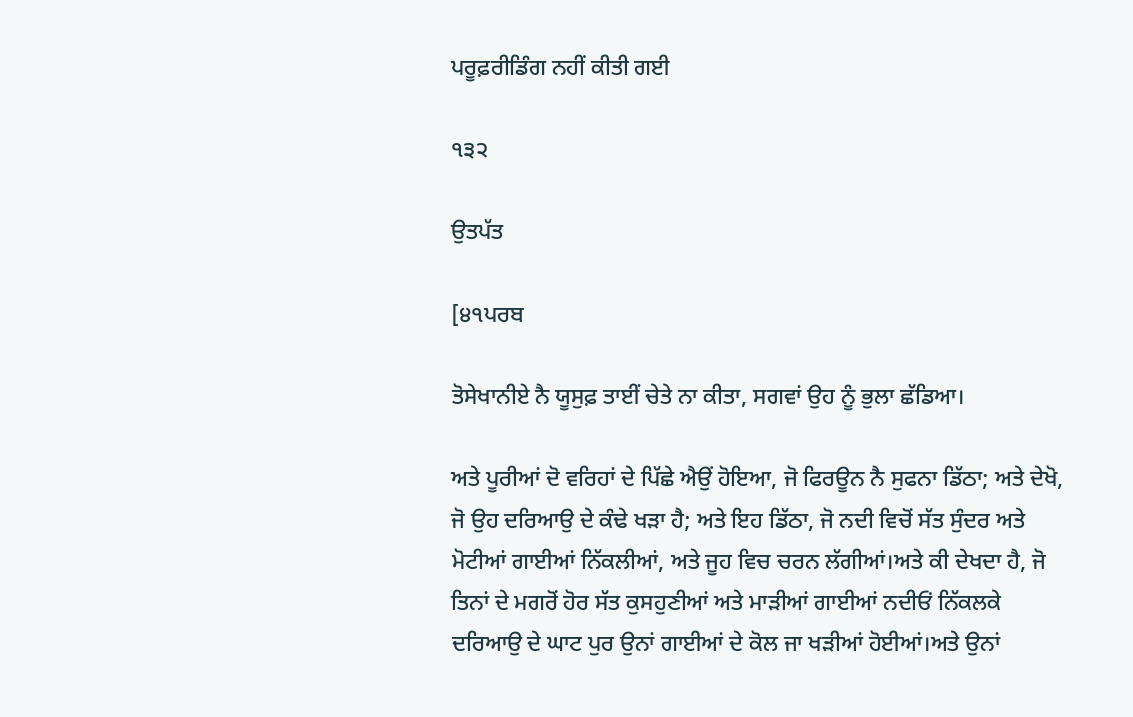ਪਰੂਫ਼ਰੀਡਿੰਗ ਨਹੀਂ ਕੀਤੀ ਗਈ

੧੩੨

ਉਤਪੱਤ

[੪੧ਪਰਬ

ਤੋਸੇਖਾਨੀਏ ਨੈ ਯੂਸੁਫ਼ ਤਾਈਂ ਚੇਤੇ ਨਾ ਕੀਤਾ, ਸਗਵਾਂ ਉਹ ਨੂੰ ਭੁਲਾ ਛੱਡਿਆ।

ਅਤੇ ਪੂਰੀਆਂ ਦੋ ਵਰਿਹਾਂ ਦੇ ਪਿੱਛੇ ਐਉਂ ਹੋਇਆ, ਜੋ ਫਿਰਊਨ ਨੈ ਸੁਫਨਾ ਡਿੱਠਾ; ਅਤੇ ਦੇਖੋ, ਜੋ ਉਹ ਦਰਿਆਉ ਦੇ ਕੰਢੇ ਖੜਾ ਹੈ; ਅਤੇ ਇਹ ਡਿੱਠਾ, ਜੋ ਨਦੀ ਵਿਚੋਂ ਸੱਤ ਸੁੰਦਰ ਅਤੇ ਮੋਟੀਆਂ ਗਾਈਆਂ ਨਿੱਕਲੀਆਂ, ਅਤੇ ਜੂਹ ਵਿਚ ਚਰਨ ਲੱਗੀਆਂ।ਅਤੇ ਕੀ ਦੇਖਦਾ ਹੈ, ਜੋ ਤਿਨਾਂ ਦੇ ਮਗਰੋਂ ਹੋਰ ਸੱਤ ਕੁਸਹੁਣੀਆਂ ਅਤੇ ਮਾੜੀਆਂ ਗਾਈਆਂ ਨਦੀਓਂ ਨਿੱਕਲਕੇ ਦਰਿਆਉ ਦੇ ਘਾਟ ਪੁਰ ਉਨਾਂ ਗਾਈਆਂ ਦੇ ਕੋਲ ਜਾ ਖੜੀਆਂ ਹੋਈਆਂ।ਅਤੇ ਉਨਾਂ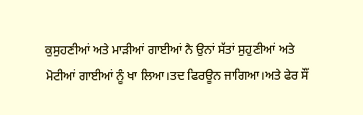ਕੁਸੁਹਣੀਆਂ ਅਤੇ ਮਾੜੀਆਂ ਗਾਈਆਂ ਨੈ ਉਨਾਂ ਸੱਤਾਂ ਸੁਹੁਣੀਆਂ ਅਤੇ ਮੋਟੀਆਂ ਗਾਈਆਂ ਨੂੰ ਖਾ ਲਿਆ।ਤਦ ਫਿਰਊਨ ਜਾਗਿਆ।ਅਤੇ ਫੇਰ ਸੌਂ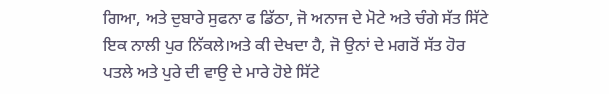ਗਿਆ, ਅਤੇ ਦੁਬਾਰੇ ਸੁਫਨਾ ਫ ਡਿੱਠਾ, ਜੋ ਅਨਾਜ ਦੇ ਮੋਟੇ ਅਤੇ ਚੰਗੇ ਸੱਤ ਸਿੱਟੇ ਇਕ ਨਾਲੀ ਪੁਰ ਨਿੱਕਲੇ।ਅਤੇ ਕੀ ਦੇਖਦਾ ਹੈ, ਜੋ ਉਨਾਂ ਦੇ ਮਗਰੋਂ ਸੱਤ ਹੋਰ ਪਤਲੇ ਅਤੇ ਪੁਰੇ ਦੀ ਵਾਉ ਦੇ ਮਾਰੇ ਹੋਏ ਸਿੱਟੇ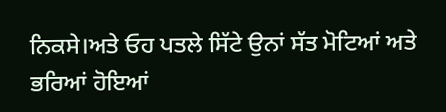ਨਿਕਸੇ।ਅਤੇ ਓਹ ਪਤਲੇ ਸਿੱਟੇ ਉਨਾਂ ਸੱਤ ਮੋਟਿਆਂ ਅਤੇ ਭਰਿਆਂ ਹੋਇਆਂ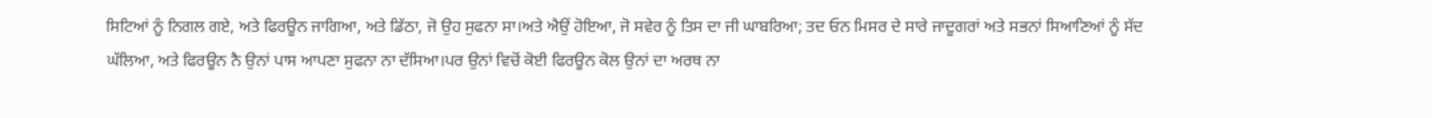ਸਿਟਿਆਂ ਨੂੰ ਨਿਗਲ ਗਏ, ਅਤੇ ਫਿਰਊਨ ਜਾਗਿਆ, ਅਤੇ ਡਿੱਠਾ, ਜੋ ਉਹ ਸੁਫਨਾ ਸਾ।ਅਤੇ ਐਉਂ ਹੋਇਆ, ਜੋ ਸਵੇਰ ਨੂੰ ਤਿਸ ਦਾ ਜੀ ਘਾਬਰਿਆ; ਤਦ ਓਨ ਮਿਸਰ ਦੇ ਸਾਰੇ ਜਾਦੂਗਰਾਂ ਅਤੇ ਸਭਨਾਂ ਸਿਆਣਿਆਂ ਨੂੰ ਸੱਦ ਘੱਲਿਆ, ਅਤੇ ਫਿਰਊਨ ਨੈ ਉਨਾਂ ਪਾਸ ਆਪਣਾ ਸੁਫਨਾ ਨਾ ਦੱਸਿਆ।ਪਰ ਉਨਾਂ ਵਿਚੋਂ ਕੋਈ ਫਿਰਊਨ ਕੋਲ ਉਨਾਂ ਦਾ ਅਰਥ ਨਾ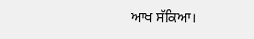ਆਖ ਸੱਕਿਆ।